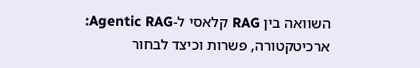השוואה בין RAG קלאסי ל-Agentic RAG: ארכיטקטורה, פשרות וכיצד לבחור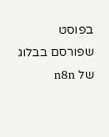בפוסט שפורסם בבלוג של n8n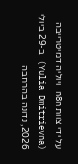על ידי צוות n8n ויוליה דמיטרייבה (Yulia Dmitrievna) ב-29 ביולי 2026, נדונה בהרחבה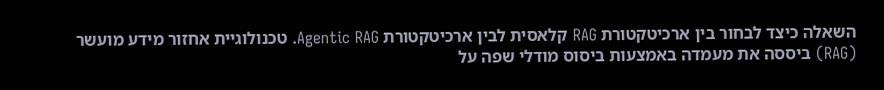השאלה כיצד לבחור בין ארכיטקטורת RAG קלאסית לבין ארכיטקטורת Agentic RAG. טכנולוגיית אחזור מידע מועשר (RAG) ביססה את מעמדה באמצעות ביסוס מודלי שפה על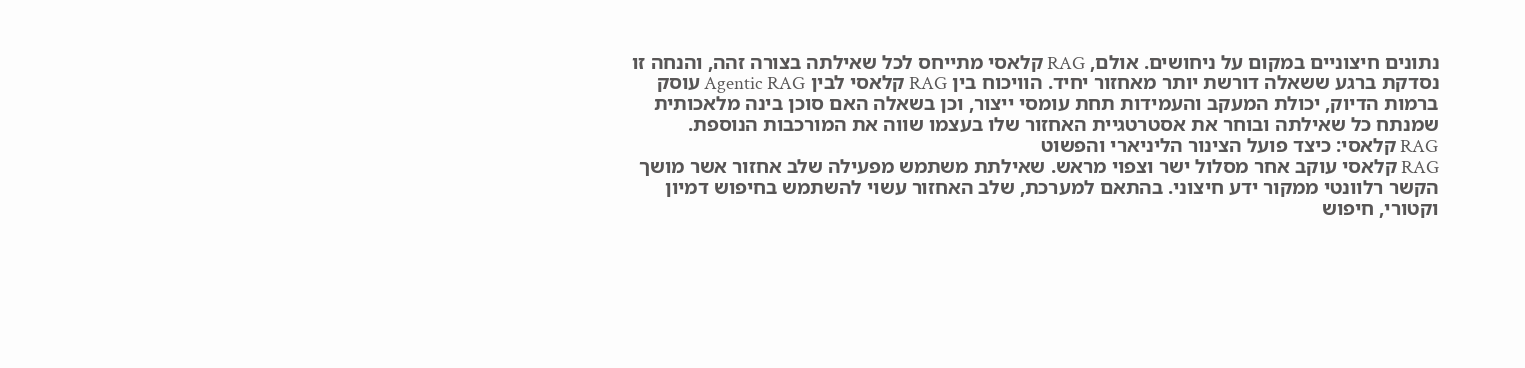נתונים חיצוניים במקום על ניחושים. אולם, RAG קלאסי מתייחס לכל שאילתה בצורה זהה, והנחה זו נסדקת ברגע ששאלה דורשת יותר מאחזור יחיד. הוויכוח בין RAG קלאסי לבין Agentic RAG עוסק ברמות הדיוק, יכולת המעקב והעמידות תחת עומסי ייצור, וכן בשאלה האם סוכן בינה מלאכותית שמנתח כל שאילתה ובוחר את אסטרטגיית האחזור שלו בעצמו שווה את המורכבות הנוספת.
RAG קלאסי: כיצד פועל הצינור הליניארי והפשוט
RAG קלאסי עוקב אחר מסלול ישר וצפוי מראש. שאילתת משתמש מפעילה שלב אחזור אשר מושך הקשר רלוונטי ממקור ידע חיצוני. בהתאם למערכת, שלב האחזור עשוי להשתמש בחיפוש דמיון וקטורי, חיפוש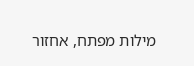מילות מפתח, אחזור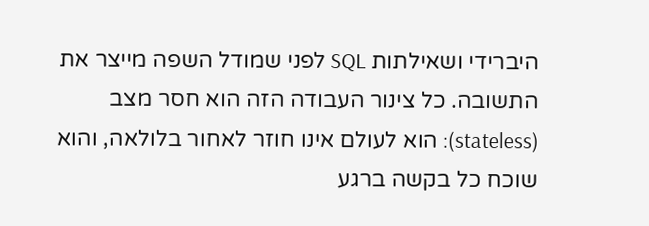היברידי ושאילתות SQL לפני שמודל השפה מייצר את התשובה. כל צינור העבודה הזה הוא חסר מצב (stateless): הוא לעולם אינו חוזר לאחור בלולאה, והוא שוכח כל בקשה ברגע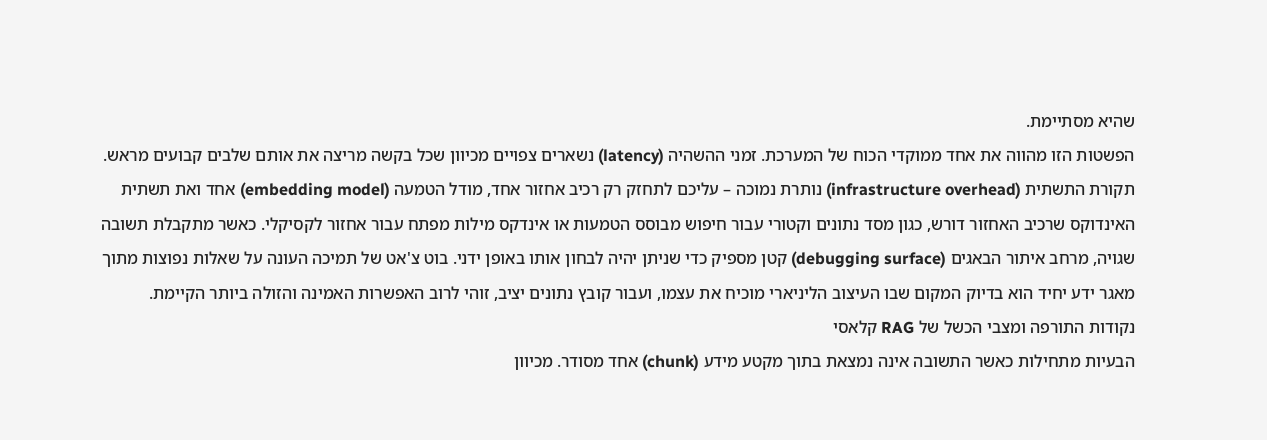שהיא מסתיימת.
הפשטות הזו מהווה את אחד ממוקדי הכוח של המערכת. זמני ההשהיה (latency) נשארים צפויים מכיוון שכל בקשה מריצה את אותם שלבים קבועים מראש. תקורת התשתית (infrastructure overhead) נותרת נמוכה – עליכם לתחזק רק רכיב אחזור אחד, מודל הטמעה (embedding model) אחד ואת תשתית האינדוקס שרכיב האחזור דורש, כגון מסד נתונים וקטורי עבור חיפוש מבוסס הטמעות או אינדקס מילות מפתח עבור אחזור לקסיקלי. כאשר מתקבלת תשובה שגויה, מרחב איתור הבאגים (debugging surface) קטן מספיק כדי שניתן יהיה לבחון אותו באופן ידני. בוט צ'אט של תמיכה העונה על שאלות נפוצות מתוך מאגר ידע יחיד הוא בדיוק המקום שבו העיצוב הליניארי מוכיח את עצמו, ועבור קובץ נתונים יציב, זוהי לרוב האפשרות האמינה והזולה ביותר הקיימת.
נקודות התורפה ומצבי הכשל של RAG קלאסי
הבעיות מתחילות כאשר התשובה אינה נמצאת בתוך מקטע מידע (chunk) אחד מסודר. מכיוון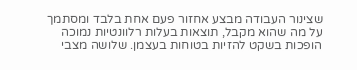שצינור העבודה מבצע אחזור פעם אחת בלבד ומסתמך על מה שהוא מקבל, תוצאות בעלות רלוונטיות נמוכה הופכות בשקט להזיות בטוחות בעצמן. שלושה מצבי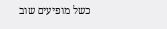כשל מופיעים שוב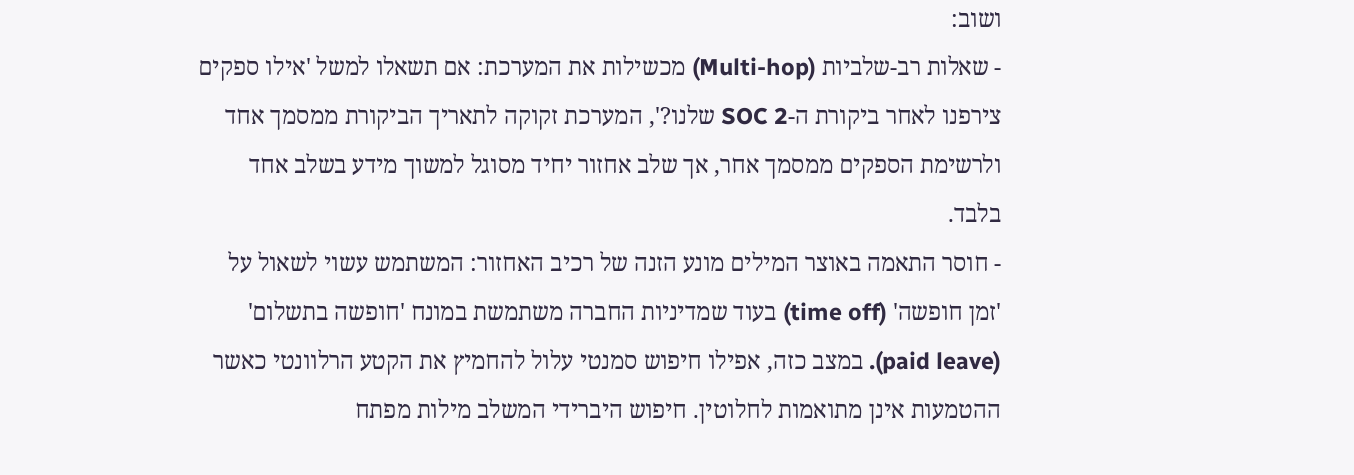ושוב:
- שאלות רב-שלביות (Multi-hop) מכשילות את המערכת: אם תשאלו למשל 'אילו ספקים צירפנו לאחר ביקורת ה-SOC 2 שלנו?', המערכת זקוקה לתאריך הביקורת ממסמך אחד ולרשימת הספקים ממסמך אחר, אך שלב אחזור יחיד מסוגל למשוך מידע בשלב אחד בלבד.
- חוסר התאמה באוצר המילים מונע הזנה של רכיב האחזור: המשתמש עשוי לשאול על 'זמן חופשה' (time off) בעוד שמדיניות החברה משתמשת במונח 'חופשה בתשלום' (paid leave). במצב כזה, אפילו חיפוש סמנטי עלול להחמיץ את הקטע הרלוונטי כאשר ההטמעות אינן מתואמות לחלוטין. חיפוש היברידי המשלב מילות מפתח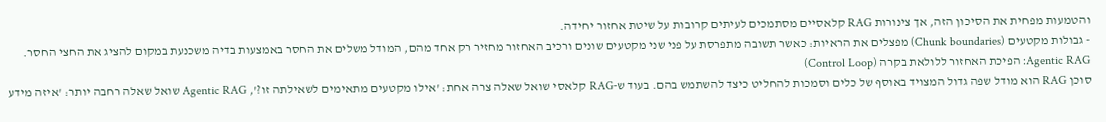והטמעות מפחית את הסיכון הזה, אך צינורות RAG קלאסיים מסתמכים לעיתים קרובות על שיטת אחזור יחידה.
- גבולות מקטעים (Chunk boundaries) מפצלים את הראיות: כאשר תשובה מתפרסת על פני שני מקטעים שונים ורכיב האחזור מחזיר רק אחד מהם, המודל משלים את החסר באמצעות בדיה משכנעת במקום להציג את החצי החסר.
Agentic RAG: הפיכת האחזור ללולאת בקרה (Control Loop)
סוכן RAG הוא מודל שפה גדול המצויד באוסף של כלים וסמכות להחליט כיצד להשתמש בהם. בעוד ש-RAG קלאסי שואל שאלה צרה אחת: 'אילו מקטעים מתאימים לשאילתה זו?', Agentic RAG שואל שאלה רחבה יותר: 'איזה מידע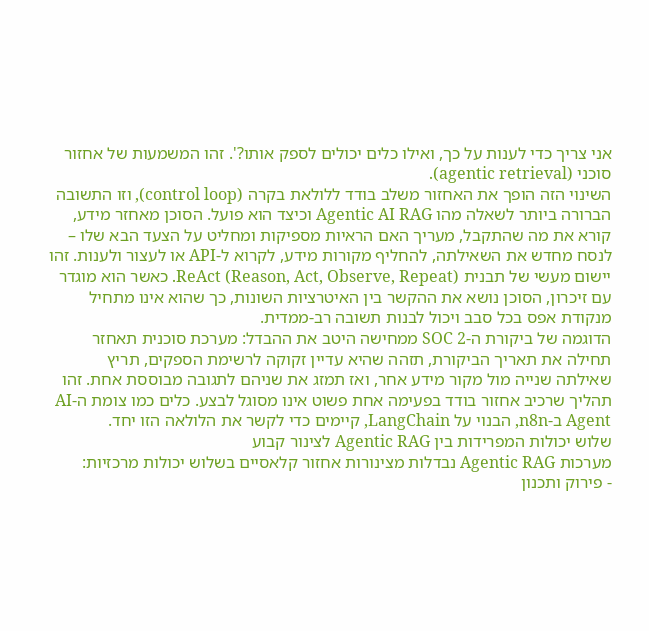אני צריך כדי לענות על כך, ואילו כלים יכולים לספק אותו?'. זהו המשמעות של אחזור סוכני (agentic retrieval).
השינוי הזה הופך את האחזור משלב בודד ללולאת בקרה (control loop), וזו התשובה הברורה ביותר לשאלה מהו Agentic AI RAG וכיצד הוא פועל. הסוכן מאחזר מידע, קורא את מה שהתקבל, מעריך האם הראיות מספיקות ומחליט על הצעד הבא שלו – לנסח מחדש את השאילתה, להחליף מקורות מידע, לקרוא ל-API או לעצור ולענות. זהו יישום מעשי של תבנית ReAct (Reason, Act, Observe, Repeat). כאשר הוא מוגדר עם זיכרון, הסוכן נושא את ההקשר בין האיטרציות השונות, כך שהוא אינו מתחיל מנקודת אפס בכל סבב ויכול לבנות תשובה רב-ממדית.
הדוגמה של ביקורת ה-SOC 2 ממחישה היטב את ההבדל: מערכת סוכנית תאחזר תחילה את תאריך הביקורת, תזהה שהיא עדיין זקוקה לרשימת הספקים, תריץ שאילתה שנייה מול מקור מידע אחר, ואז תמזג את שניהם לתגובה מבוססת אחת. זהו תהליך שרכיב אחזור בודד בפעימה אחת פשוט אינו מסוגל לבצע. כלים כמו צומת ה-AI Agent ב-n8n, הבנוי על LangChain, קיימים כדי לקשר את הלולאה הזו יחד.
שלוש יכולות המפרידות בין Agentic RAG לצינור קבוע
מערכות Agentic RAG נבדלות מצינורות אחזור קלאסיים בשלוש יכולות מרכזיות:
- פירוק ותכנון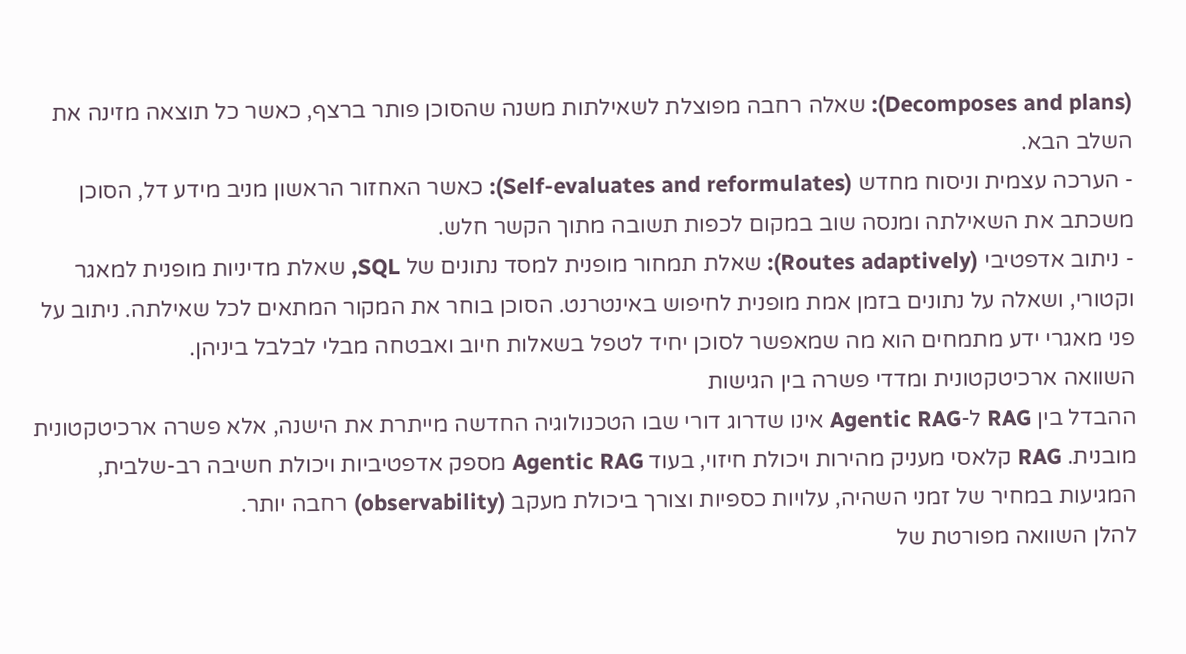(Decomposes and plans): שאלה רחבה מפוצלת לשאילתות משנה שהסוכן פותר ברצף, כאשר כל תוצאה מזינה את השלב הבא.
- הערכה עצמית וניסוח מחדש (Self-evaluates and reformulates): כאשר האחזור הראשון מניב מידע דל, הסוכן משכתב את השאילתה ומנסה שוב במקום לכפות תשובה מתוך הקשר חלש.
- ניתוב אדפטיבי (Routes adaptively): שאלת תמחור מופנית למסד נתונים של SQL, שאלת מדיניות מופנית למאגר וקטורי, ושאלה על נתונים בזמן אמת מופנית לחיפוש באינטרנט. הסוכן בוחר את המקור המתאים לכל שאילתה. ניתוב על פני מאגרי ידע מתמחים הוא מה שמאפשר לסוכן יחיד לטפל בשאלות חיוב ואבטחה מבלי לבלבל ביניהן.
השוואה ארכיטקטונית ומדדי פשרה בין הגישות
ההבדל בין RAG ל-Agentic RAG אינו שדרוג דורי שבו הטכנולוגיה החדשה מייתרת את הישנה, אלא פשרה ארכיטקטונית מובנית. RAG קלאסי מעניק מהירות ויכולת חיזוי, בעוד Agentic RAG מספק אדפטיביות ויכולת חשיבה רב-שלבית, המגיעות במחיר של זמני השהיה, עלויות כספיות וצורך ביכולת מעקב (observability) רחבה יותר.
להלן השוואה מפורטת של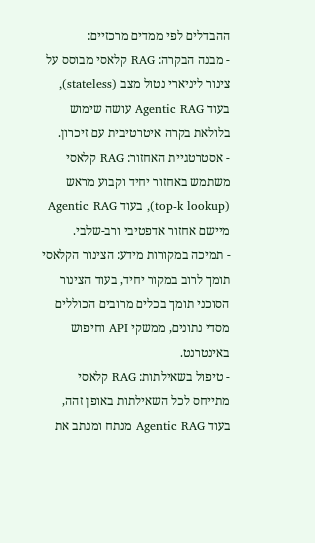ההבדלים לפי ממדים מרכזיים:
- מבנה הבקרה: RAG קלאסי מבוסס על צינור ליניארי נטול מצב (stateless), בעוד Agentic RAG עושה שימוש בלולאת בקרה איטרטיבית עם זיכרון.
- אסטרטגיית האחזור: RAG קלאסי משתמש באחזור יחיד וקבוע מראש (top-k lookup), בעוד Agentic RAG מיישם אחזור אדפטיבי ורב-שלבי.
- תמיכה במקורות מידע: הצינור הקלאסי תומך לרוב במקור יחיד, בעוד הצינור הסוכני תומך בכלים מרובים הכוללים מסדי נתונים, ממשקי API וחיפוש באינטרנט.
- טיפול בשאילתות: RAG קלאסי מתייחס לכל השאילתות באופן זהה, בעוד Agentic RAG מנתח ומנתב את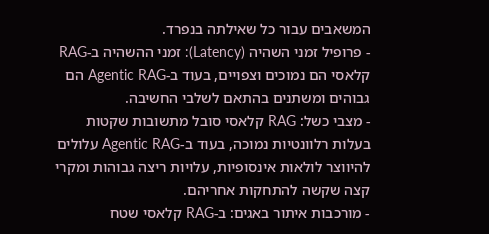המשאבים עבור כל שאילתה בנפרד.
- פרופיל זמני השהיה (Latency): זמני ההשהיה ב-RAG קלאסי הם נמוכים וצפויים, בעוד ב-Agentic RAG הם גבוהים ומשתנים בהתאם לשלבי החשיבה.
- מצבי כשל: RAG קלאסי סובל מתשובות שקטות בעלות רלוונטיות נמוכה, בעוד ב-Agentic RAG עלולים להיווצר לולאות אינסופיות, עלויות ריצה גבוהות ומקרי קצה שקשה להתחקות אחריהם.
- מורכבות איתור באגים: ב-RAG קלאסי שטח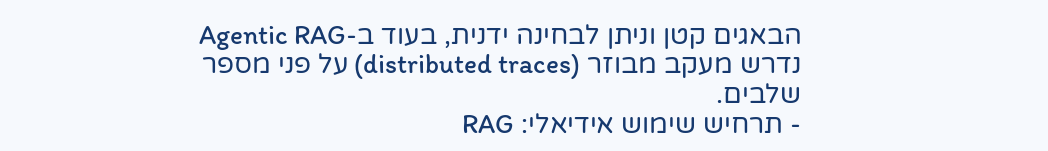הבאגים קטן וניתן לבחינה ידנית, בעוד ב-Agentic RAG נדרש מעקב מבוזר (distributed traces) על פני מספר שלבים.
- תרחיש שימוש אידיאלי: RAG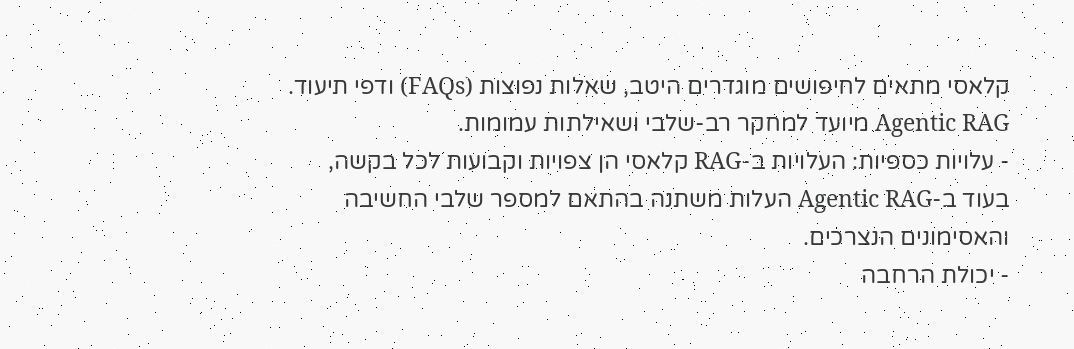קלאסי מתאים לחיפושים מוגדרים היטב, שאלות נפוצות (FAQs) ודפי תיעוד. Agentic RAG מיועד למחקר רב-שלבי ושאילתות עמומות.
- עלויות כספיות: העלויות ב-RAG קלאסי הן צפויות וקבועות לכל בקשה, בעוד ב-Agentic RAG העלות משתנה בהתאם למספר שלבי החשיבה והאסימונים הנצרכים.
- יכולת הרחבה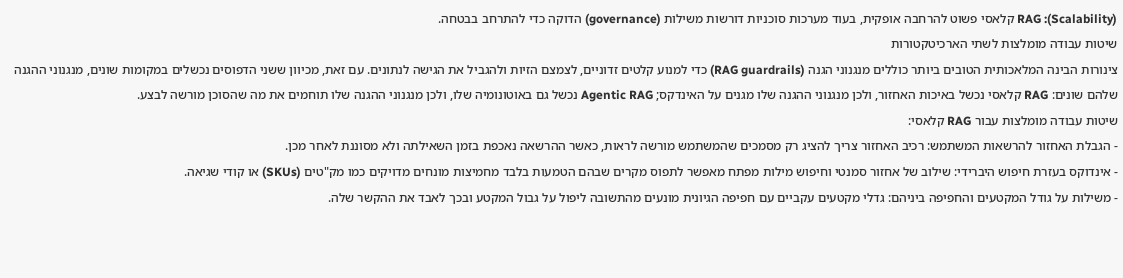(Scalability): RAG קלאסי פשוט להרחבה אופקית, בעוד מערכות סוכניות דורשות משילות (governance) הדוקה כדי להתרחב בבטחה.
שיטות עבודה מומלצות לשתי הארכיטקטורות
צינורות הבינה המלאכותית הטובים ביותר כוללים מנגנוני הגנה (RAG guardrails) כדי למנוע קלטים זדוניים, לצמצם הזיות ולהגביל את הגישה לנתונים. עם זאת, מכיוון ששני הדפוסים נכשלים במקומות שונים, מנגנוני ההגנה שלהם שונים: RAG קלאסי נכשל באיכות האחזור, ולכן מנגנוני ההגנה שלו מגנים על האינדקס; Agentic RAG נכשל גם באוטונומיה שלו, ולכן מנגנוני ההגנה שלו תוחמים את מה שהסוכן מורשה לבצע.
שיטות עבודה מומלצות עבור RAG קלאסי:
- הגבלת האחזור להרשאות המשתמש: רכיב האחזור צריך להציג רק מסמכים שהמשתמש מורשה לראות, כאשר ההרשאה נאכפת בזמן השאילתה ולא מסוננת לאחר מכן.
- אינדוקס בעזרת חיפוש היברידי: שילוב של אחזור סמנטי וחיפוש מילות מפתח מאפשר לתפוס מקרים שבהם הטמעות בלבד מחמיצות מונחים מדויקים כמו מק"טים (SKUs) או קודי שגיאה.
- משילות על גודל המקטעים והחפיפה ביניהם: גדלי מקטעים עקביים עם חפיפה הגיונית מונעים מהתשובה ליפול על גבול המקטע ובכך לאבד את ההקשר שלה.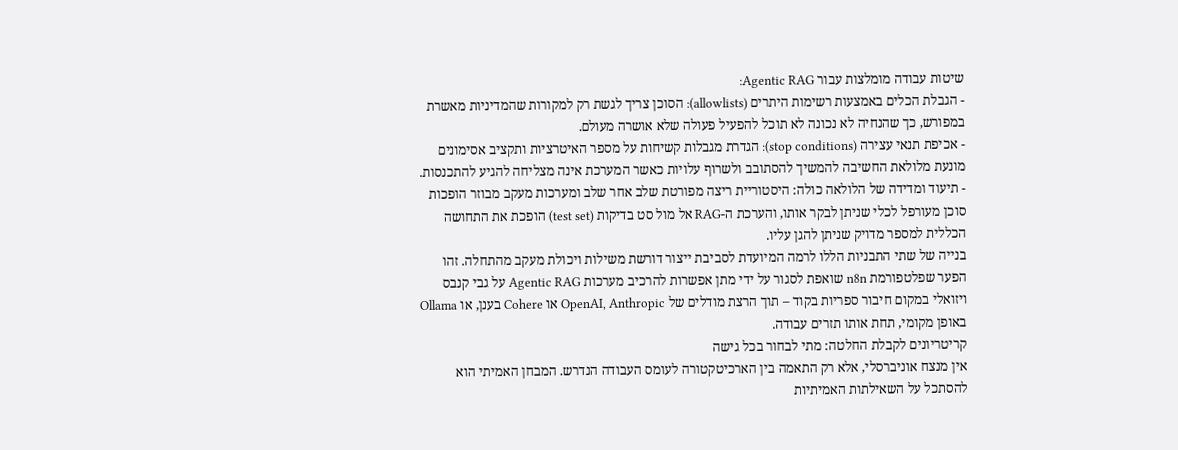שיטות עבודה מומלצות עבור Agentic RAG:
- הגבלת הכלים באמצעות רשימות היתרים (allowlists): הסוכן צריך לגשת רק למקורות שהמדיניות מאשרת במפורש, כך שהנחיה לא נכונה לא תוכל להפעיל פעולה שלא אושרה מעולם.
- אכיפת תנאי עצירה (stop conditions): הגדרת מגבלות קשיחות על מספר האיטרציות ותקציב אסימונים מונעת מלולאת החשיבה להמשיך להסתובב ולשרוף עלויות כאשר המערכת אינה מצליחה להגיע להתכנסות.
- תיעוד ומדידה של הלולאה כולה: היסטוריית ריצה מפורטת שלב אחר שלב ומערכות מעקב מבוזר הופכות סוכן מעורפל לכלי שניתן לבקר אותו, והערכת ה-RAG אל מול סט בדיקות (test set) הופכת את התחושה הכללית למספר מדויק שניתן להגן עליו.
בנייה של שתי התבניות הללו לרמה המיועדת לסביבת ייצור דורשת משילות ויכולת מעקב מהתחלה. זהו הפער שפלטפורמת n8n שואפת לסגור על ידי מתן אפשרות להרכיב מערכות Agentic RAG על גבי קנבס ויזואלי במקום חיבור ספריות בקוד – תוך הרצת מודלים של OpenAI, Anthropic או Cohere בענן, או Ollama באופן מקומי, תחת אותו תזרים עבודה.
קריטריונים לקבלת החלטה: מתי לבחור בכל גישה
אין מנצח אוניברסלי, אלא רק התאמה בין הארכיטקטורה לעומס העבודה הנדרש. המבחן האמיתי הוא להסתכל על השאילתות האמיתיות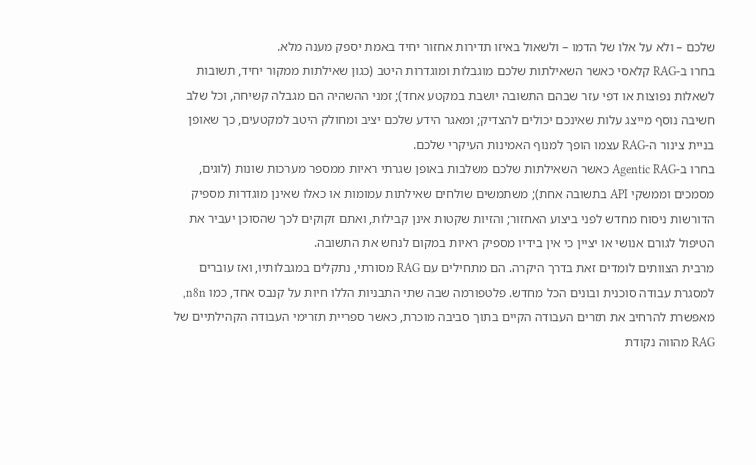שלכם – ולא על אלו של הדמו – ולשאול באיזו תדירות אחזור יחיד באמת יספק מענה מלא.
בחרו ב-RAG קלאסי כאשר השאילתות שלכם מוגבלות ומוגדרות היטב (כגון שאילתות ממקור יחיד, תשובות לשאלות נפוצות או דפי עזר שבהם התשובה יושבת במקטע אחד); זמני ההשהיה הם מגבלה קשיחה, וכל שלב חשיבה נוסף מייצג עלות שאינכם יכולים להצדיק; ומאגר הידע שלכם יציב ומחולק היטב למקטעים, כך שאופן בניית צינור ה-RAG עצמו הופך למנוף האמינות העיקרי שלכם.
בחרו ב-Agentic RAG כאשר השאילתות שלכם משלבות באופן שגרתי ראיות ממספר מערכות שונות (לוגים, מסמכים וממשקי API בתשובה אחת); משתמשים שולחים שאילתות עמומות או כאלו שאינן מוגדרות מספיק הדורשות ניסוח מחדש לפני ביצוע האחזור; והזיות שקטות אינן קבילות, ואתם זקוקים לכך שהסוכן יעביר את הטיפול לגורם אנושי או יציין כי אין בידיו מספיק ראיות במקום לנחש את התשובה.
מרבית הצוותים לומדים זאת בדרך היקרה. הם מתחילים עם RAG מסורתי, נתקלים במגבלותיו, ואז עוברים למסגרת עבודה סוכנית ובונים הכל מחדש. פלטפורמה שבה שתי התבניות הללו חיות על קנבס אחד, כמו n8n, מאפשרת להרחיב את תזרים העבודה הקיים בתוך סביבה מוכרת, כאשר ספריית תזרימי העבודה הקהילתיים של RAG מהווה נקודת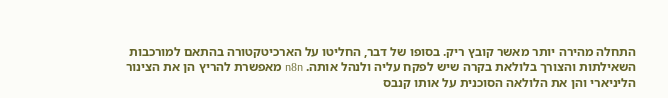התחלה מהירה יותר מאשר קובץ ריק. בסופו של דבר, החליטו על הארכיטקטורה בהתאם למורכבות השאילתות והצורך בלולאת בקרה שיש לפקח עליה ולנהל אותה. n8n מאפשרת להריץ הן את הצינור הליניארי והן את הלולאה הסוכנית על אותו קנבס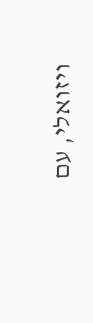ויזואלי, עם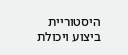היסטוריית ביצוע ויכולת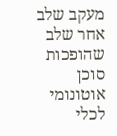מעקב שלב אחר שלב שהופכות סוכן אוטונומי לכלי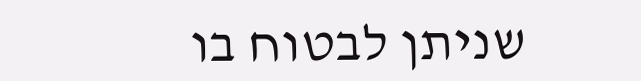שניתן לבטוח בו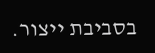בסביבת ייצור.